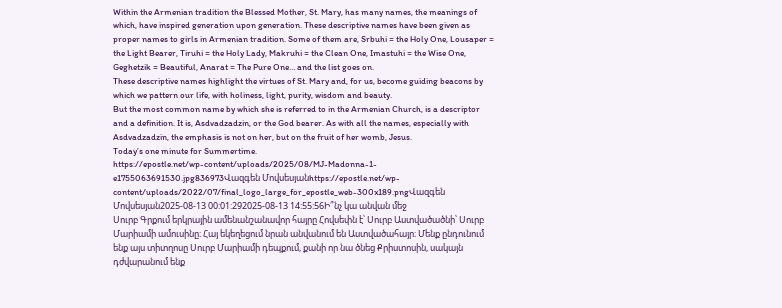Within the Armenian tradition the Blessed Mother, St. Mary, has many names, the meanings of which, have inspired generation upon generation. These descriptive names have been given as proper names to girls in Armenian tradition. Some of them are, Srbuhi = the Holy One, Lousaper = the Light Bearer, Tiruhi = the Holy Lady, Makruhi = the Clean One, Imastuhi = the Wise One, Geghetzik = Beautiful, Anarat = The Pure One… and the list goes on.
These descriptive names highlight the virtues of St. Mary and, for us, become guiding beacons by which we pattern our life, with holiness, light, purity, wisdom and beauty.
But the most common name by which she is referred to in the Armenian Church, is a descriptor and a definition. It is, Asdvadzadzin, or the God bearer. As with all the names, especially with Asdvadzadzin, the emphasis is not on her, but on the fruit of her womb, Jesus.
Today’s one minute for Summertime.
https://epostle.net/wp-content/uploads/2025/08/MJ-Madonna-1-e1755063691530.jpg836973Վազգեն Մովսեսյանhttps://epostle.net/wp-content/uploads/2022/07/final_logo_large_for_epostle_web-300x189.pngՎազգեն Մովսեսյան2025-08-13 00:01:292025-08-13 14:55:56Ի՞նչ կա անվան մեջ
Սուրբ Գրքում երկրային ամենանշանավոր հայրը Հովսեփն է՝ Սուրբ Աստվածածնի՝ Սուրբ Մարիամի ամուսինը։ Հայ եկեղեցում նրան անվանում են Աստվածահայր։ Մենք ընդունում ենք այս տիտղոսը Սուրբ Մարիամի դեպքում, քանի որ նա ծնեց Քրիստոսին, սակայն դժվարանում ենք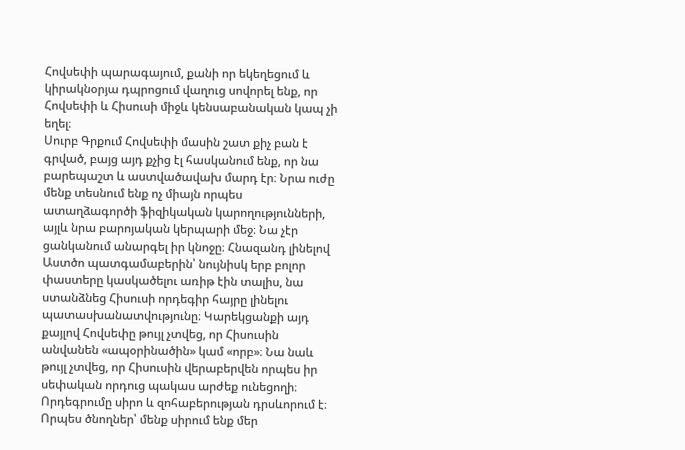Հովսեփի պարագայում, քանի որ եկեղեցում և կիրակնօրյա դպրոցում վաղուց սովորել ենք, որ Հովսեփի և Հիսուսի միջև կենսաբանական կապ չի եղել։
Սուրբ Գրքում Հովսեփի մասին շատ քիչ բան է գրված, բայց այդ քչից էլ հասկանում ենք, որ նա բարեպաշտ և աստվածավախ մարդ էր։ Նրա ուժը մենք տեսնում ենք ոչ միայն որպես ատաղձագործի ֆիզիկական կարողությունների, այլև նրա բարոյական կերպարի մեջ։ Նա չէր ցանկանում անարգել իր կնոջը։ Հնազանդ լինելով Աստծո պատգամաբերին՝ նույնիսկ երբ բոլոր փաստերը կասկածելու առիթ էին տալիս, նա ստանձնեց Հիսուսի որդեգիր հայրը լինելու պատասխանատվությունը։ Կարեկցանքի այդ քայլով Հովսեփը թույլ չտվեց, որ Հիսուսին անվանեն «ապօրինածին» կամ «որբ»։ Նա նաև թույլ չտվեց, որ Հիսուսին վերաբերվեն որպես իր սեփական որդուց պակաս արժեք ունեցողի։
Որդեգրումը սիրո և զոհաբերության դրսևորում է։ Որպես ծնողներ՝ մենք սիրում ենք մեր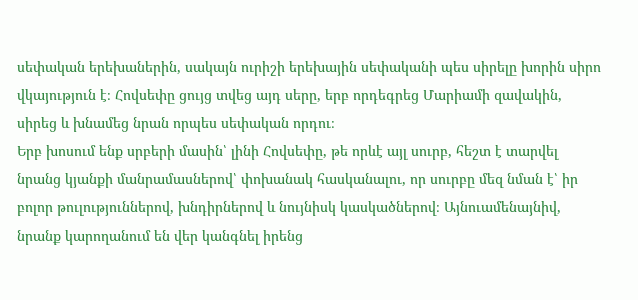սեփական երեխաներին, սակայն ուրիշի երեխային սեփականի պես սիրելը խորին սիրո վկայություն է։ Հովսեփը ցույց տվեց այդ սերը, երբ որդեգրեց Մարիամի զավակին, սիրեց և խնամեց նրան որպես սեփական որդու։
Երբ խոսում ենք սրբերի մասին՝ լինի Հովսեփը, թե որևէ այլ սուրբ, հեշտ է տարվել նրանց կյանքի մանրամասներով՝ փոխանակ հասկանալու, որ սուրբը մեզ նման է՝ իր բոլոր թուլություններով, խնդիրներով և նույնիսկ կասկածներով։ Այնուամենայնիվ, նրանք կարողանում են վեր կանգնել իրենց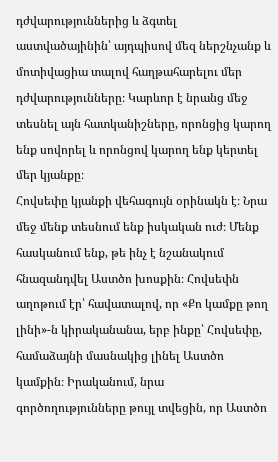դժվարություններից և ձգտել աստվածայինին՝ այդպիսով մեզ ներշնչանք և մոտիվացիա տալով հաղթահարելու մեր դժվարությունները։ Կարևոր է նրանց մեջ տեսնել այն հատկանիշները, որոնցից կարող ենք սովորել և որոնցով կարող ենք կերտել մեր կյանքը։
Հովսեփը կյանքի վեհագույն օրինակն է։ Նրա մեջ մենք տեսնում ենք իսկական ուժ։ Մենք հասկանում ենք, թե ինչ է նշանակում հնազանդվել Աստծո խոսքին։ Հովսեփն աղոթում էր՝ հավատալով, որ «Քո կամքը թող լինի»-ն կիրականանա, երբ ինքը՝ Հովսեփը, համաձայնի մասնակից լինել Աստծո կամքին։ Իրականում, նրա գործողությունները թույլ տվեցին, որ Աստծո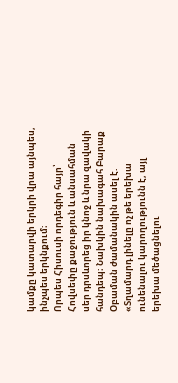կամքը կատարվի երկրի վրա այնպես, ինչպես երկնքում։
Որպես Հիսուսի որդեգիր հայր՝ Հովսեփը քաջություն և անսահման սեր դրսևորեց իր կնոջ և նրա զավակի հանդեպ։ Նախկին նախագահ Բարաք Օբաման ժամանակին ասել է. «Տղամարդ լինելը ոչ թե երեխա ունենալու կարողությունն է, այլ երեխա մեծացնելու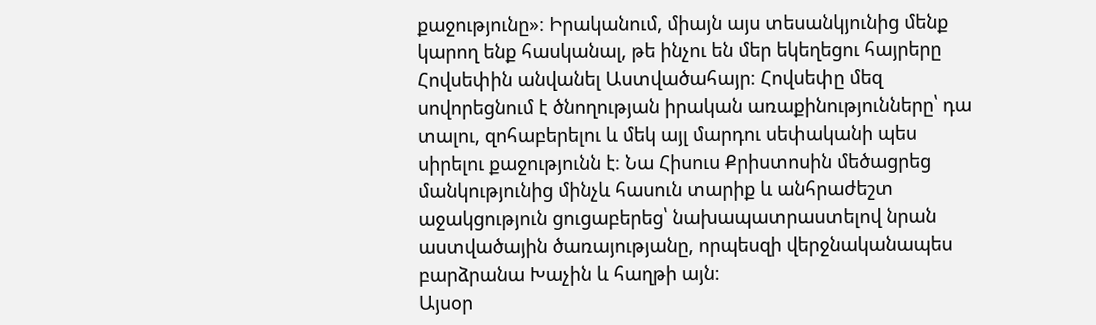քաջությունը»։ Իրականում, միայն այս տեսանկյունից մենք կարող ենք հասկանալ, թե ինչու են մեր եկեղեցու հայրերը Հովսեփին անվանել Աստվածահայր։ Հովսեփը մեզ սովորեցնում է ծնողության իրական առաքինությունները՝ դա տալու, զոհաբերելու և մեկ այլ մարդու սեփականի պես սիրելու քաջությունն է։ Նա Հիսուս Քրիստոսին մեծացրեց մանկությունից մինչև հասուն տարիք և անհրաժեշտ աջակցություն ցուցաբերեց՝ նախապատրաստելով նրան աստվածային ծառայությանը, որպեսզի վերջնականապես բարձրանա Խաչին և հաղթի այն։
Այսօր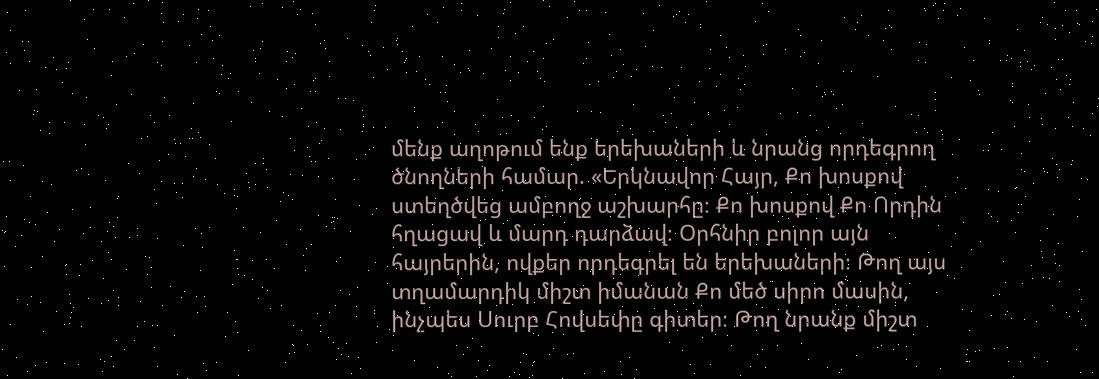մենք աղոթում ենք երեխաների և նրանց որդեգրող ծնողների համար. «Երկնավոր Հայր, Քո խոսքով ստեղծվեց ամբողջ աշխարհը։ Քո խոսքով Քո Որդին հղացավ և մարդ դարձավ։ Օրհնիր բոլոր այն հայրերին, ովքեր որդեգրել են երեխաների։ Թող այս տղամարդիկ միշտ իմանան Քո մեծ սիրո մասին, ինչպես Սուրբ Հովսեփը գիտեր։ Թող նրանք միշտ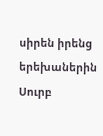սիրեն իրենց երեխաներին Սուրբ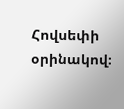Հովսեփի օրինակով։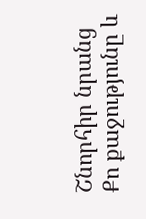Շնորհիր նրանց Քո քաջությունը և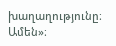խաղաղությունը։ Ամեն»։